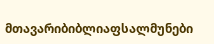მთავარიბიბლიაფსალმუნები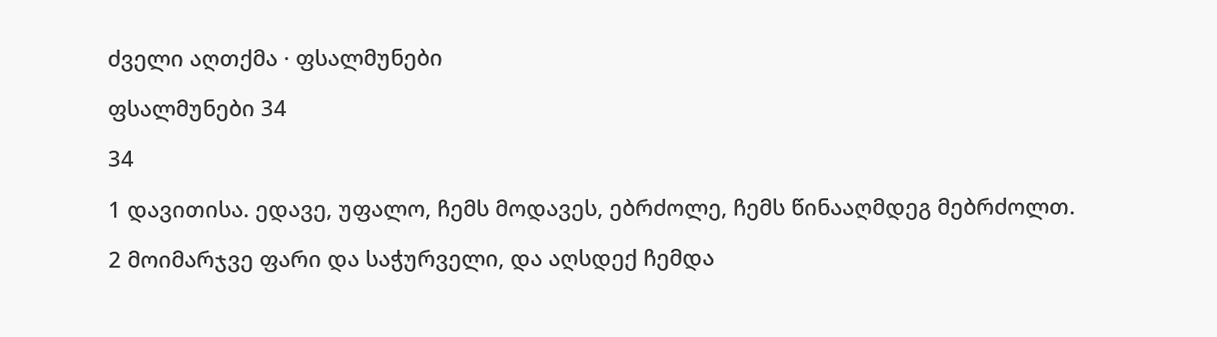ძველი აღთქმა · ფსალმუნები

ფსალმუნები 34

34

1 დავითისა. ედავე, უფალო, ჩემს მოდავეს, ებრძოლე, ჩემს წინააღმდეგ მებრძოლთ.

2 მოიმარჯვე ფარი და საჭურველი, და აღსდექ ჩემდა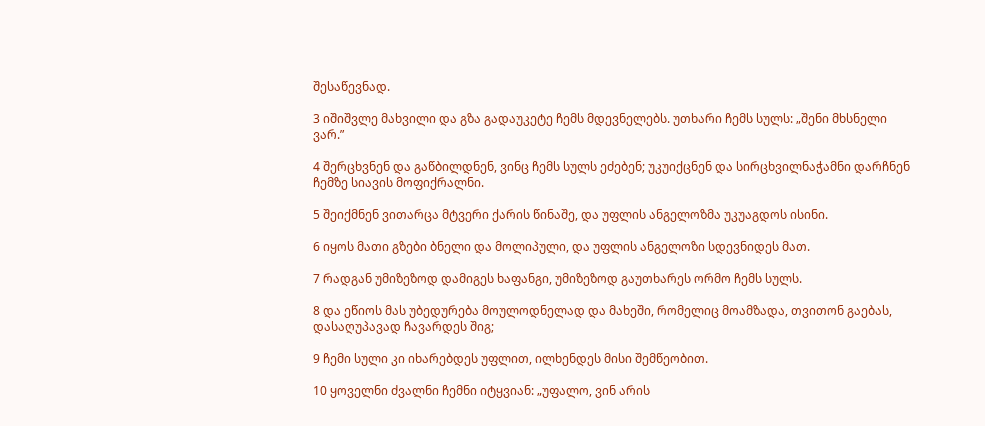შესაწევნად.

3 იშიშვლე მახვილი და გზა გადაუკეტე ჩემს მდევნელებს. უთხარი ჩემს სულს: „შენი მხსნელი ვარ.”

4 შერცხვნენ და გაწბილდნენ, ვინც ჩემს სულს ეძებენ; უკუიქცნენ და სირცხვილნაჭამნი დარჩნენ ჩემზე სიავის მოფიქრალნი.

5 შეიქმნენ ვითარცა მტვერი ქარის წინაშე, და უფლის ანგელოზმა უკუაგდოს ისინი.

6 იყოს მათი გზები ბნელი და მოლიპული, და უფლის ანგელოზი სდევნიდეს მათ.

7 რადგან უმიზეზოდ დამიგეს ხაფანგი, უმიზეზოდ გაუთხარეს ორმო ჩემს სულს.

8 და ეწიოს მას უბედურება მოულოდნელად და მახეში, რომელიც მოამზადა, თვითონ გაებას, დასაღუპავად ჩავარდეს შიგ;

9 ჩემი სული კი იხარებდეს უფლით, ილხენდეს მისი შემწეობით.

10 ყოველნი ძვალნი ჩემნი იტყვიან: „უფალო, ვინ არის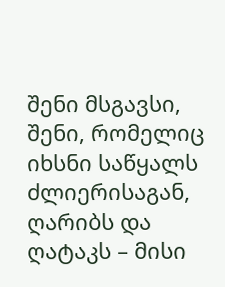შენი მსგავსი, შენი, რომელიც იხსნი საწყალს ძლიერისაგან, ღარიბს და ღატაკს – მისი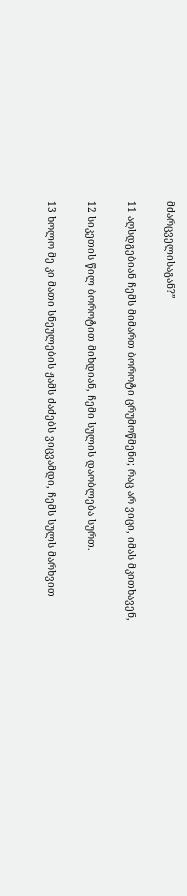მძარცველისაგან?”

11 აღსდგებიან ჩემს მიმართ ბოროტი ცრუმოწმენი; რაც არ ვიცი, იმას მკითხავენ,

12 სიკეთის წილ ბოროტით მიხდიან, ჩემი სულის დაობლება სურთ.

13 ხოლო მე კი მათი სნეულების ჟამს ძაძებს ვიცვამდი, ჩემს სულს მარხვით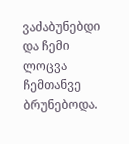ვაძაბუნებდი და ჩემი ლოცვა ჩემთანვე ბრუნებოდა.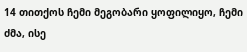14 თითქოს ჩემი მეგობარი ყოფილიყო, ჩემი ძმა, ისე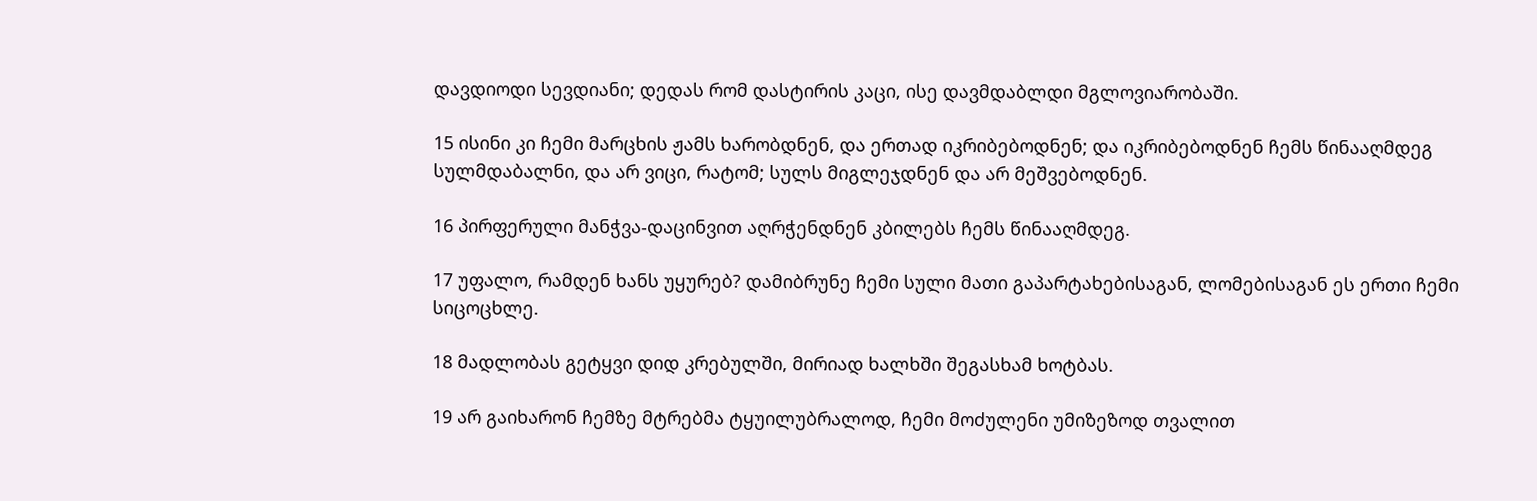დავდიოდი სევდიანი; დედას რომ დასტირის კაცი, ისე დავმდაბლდი მგლოვიარობაში.

15 ისინი კი ჩემი მარცხის ჟამს ხარობდნენ, და ერთად იკრიბებოდნენ; და იკრიბებოდნენ ჩემს წინააღმდეგ სულმდაბალნი, და არ ვიცი, რატომ; სულს მიგლეჯდნენ და არ მეშვებოდნენ.

16 პირფერული მანჭვა-დაცინვით აღრჭენდნენ კბილებს ჩემს წინააღმდეგ.

17 უფალო, რამდენ ხანს უყურებ? დამიბრუნე ჩემი სული მათი გაპარტახებისაგან, ლომებისაგან ეს ერთი ჩემი სიცოცხლე.

18 მადლობას გეტყვი დიდ კრებულში, მირიად ხალხში შეგასხამ ხოტბას.

19 არ გაიხარონ ჩემზე მტრებმა ტყუილუბრალოდ, ჩემი მოძულენი უმიზეზოდ თვალით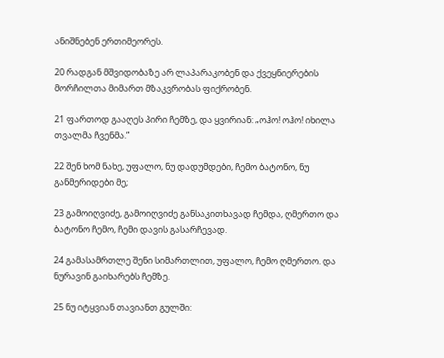ანიშნებენ ერთიმეორეს.

20 რადგან მშვიდობაზე არ ლაპარაკობენ და ქვეყნიერების მორჩილთა მიმართ მზაკვრობას ფიქრობენ.

21 ფართოდ გააღეს პირი ჩემზე, და ყვირიან: „ოჰო! ოჰო! იხილა თვალმა ჩვენმა.”

22 შენ ხომ ნახე, უფალო, ნუ დადუმდები, ჩემო ბატონო, ნუ განმერიდები მე;

23 გამოიღვიძე, გამოიღვიძე განსაკითხავად ჩემდა, ღმერთო და ბატონო ჩემო, ჩემი დავის გასარჩევად.

24 გამასამრთლე შენი სიმართლით, უფალო, ჩემო ღმერთო. და ნურავინ გაიხარებს ჩემზე.

25 ნუ იტყვიან თავიანთ გულში: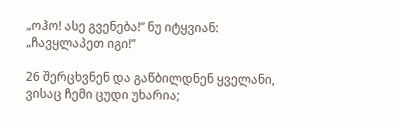„ოჰო! ასე გვენება!” ნუ იტყვიან: „ჩავყლაპეთ იგი!”

26 შერცხვნენ და გაწბილდნენ ყველანი, ვისაც ჩემი ცუდი უხარია;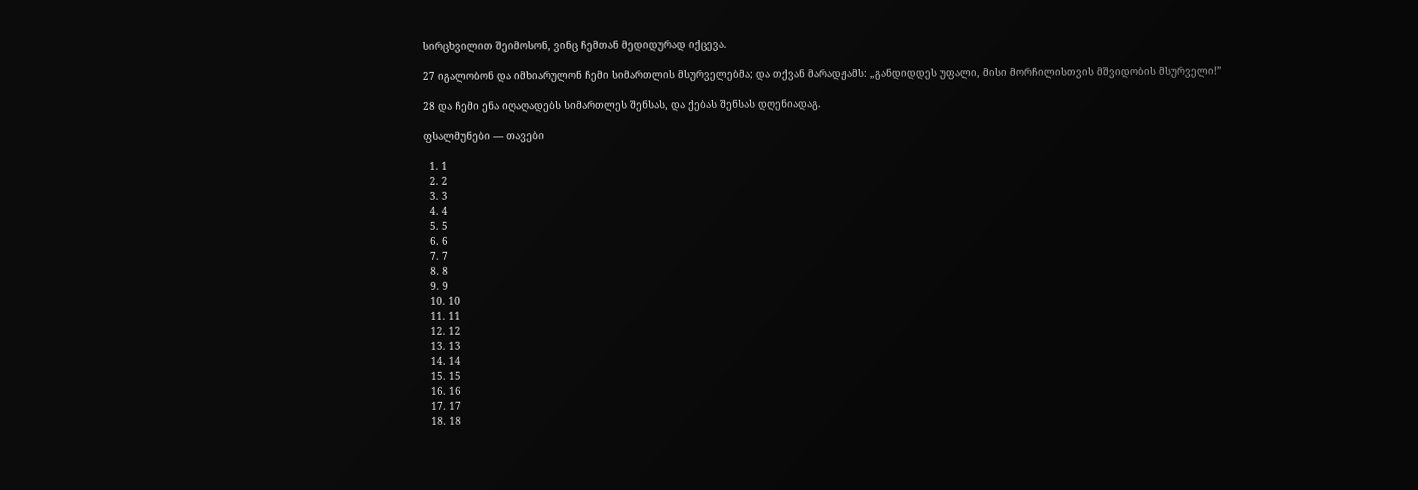სირცხვილით შეიმოსონ, ვინც ჩემთან მედიდურად იქცევა.

27 იგალობონ და იმხიარულონ ჩემი სიმართლის მსურველებმა; და თქვან მარადჟამს: „განდიდდეს უფალი, მისი მორჩილისთვის მშვიდობის მსურველი!”

28 და ჩემი ენა იღაღადებს სიმართლეს შენსას, და ქებას შენსას დღენიადაგ.

ფსალმუნები — თავები

  1. 1
  2. 2
  3. 3
  4. 4
  5. 5
  6. 6
  7. 7
  8. 8
  9. 9
  10. 10
  11. 11
  12. 12
  13. 13
  14. 14
  15. 15
  16. 16
  17. 17
  18. 18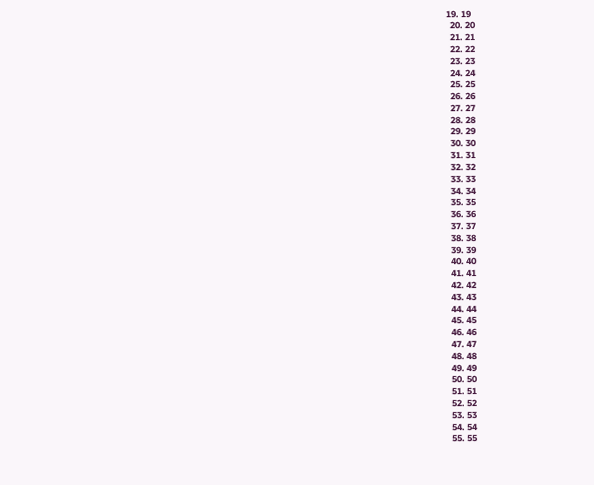19. 19
  20. 20
  21. 21
  22. 22
  23. 23
  24. 24
  25. 25
  26. 26
  27. 27
  28. 28
  29. 29
  30. 30
  31. 31
  32. 32
  33. 33
  34. 34
  35. 35
  36. 36
  37. 37
  38. 38
  39. 39
  40. 40
  41. 41
  42. 42
  43. 43
  44. 44
  45. 45
  46. 46
  47. 47
  48. 48
  49. 49
  50. 50
  51. 51
  52. 52
  53. 53
  54. 54
  55. 55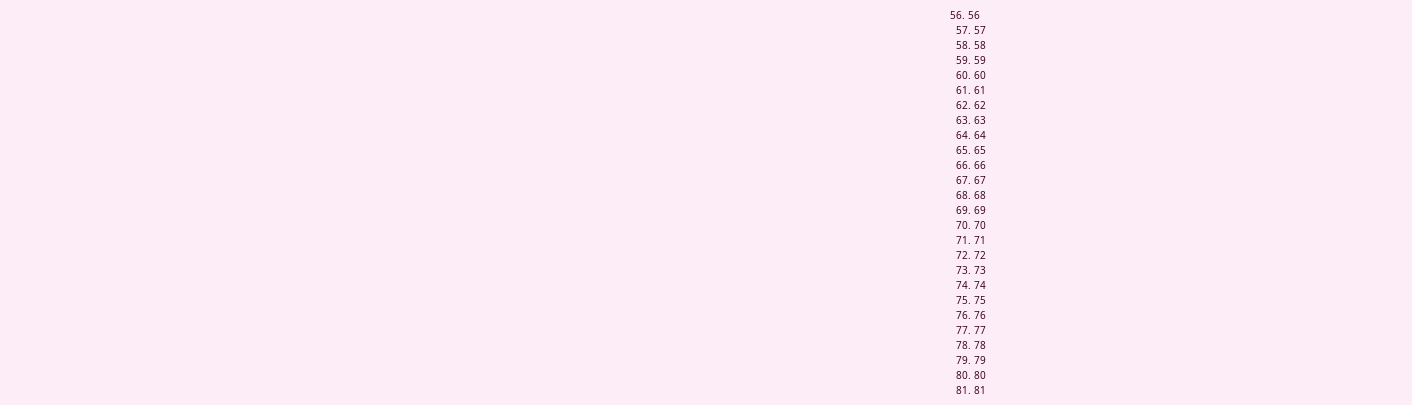56. 56
  57. 57
  58. 58
  59. 59
  60. 60
  61. 61
  62. 62
  63. 63
  64. 64
  65. 65
  66. 66
  67. 67
  68. 68
  69. 69
  70. 70
  71. 71
  72. 72
  73. 73
  74. 74
  75. 75
  76. 76
  77. 77
  78. 78
  79. 79
  80. 80
  81. 81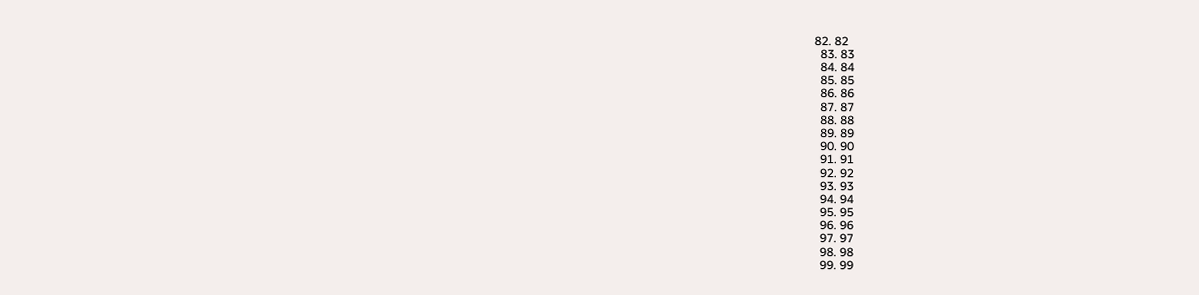82. 82
  83. 83
  84. 84
  85. 85
  86. 86
  87. 87
  88. 88
  89. 89
  90. 90
  91. 91
  92. 92
  93. 93
  94. 94
  95. 95
  96. 96
  97. 97
  98. 98
  99. 99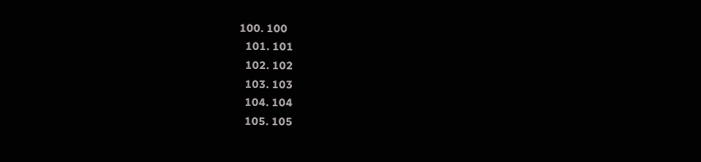100. 100
  101. 101
  102. 102
  103. 103
  104. 104
  105. 105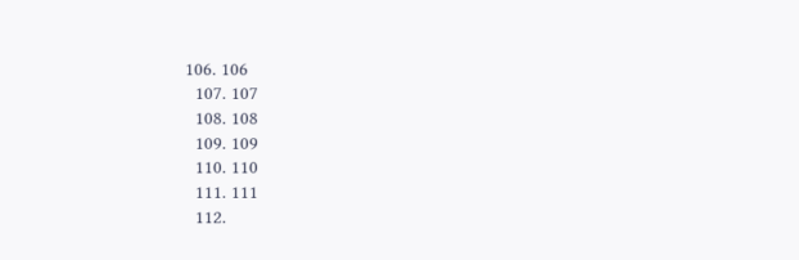106. 106
  107. 107
  108. 108
  109. 109
  110. 110
  111. 111
  112.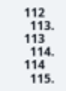112
  113. 113
  114. 114
  115.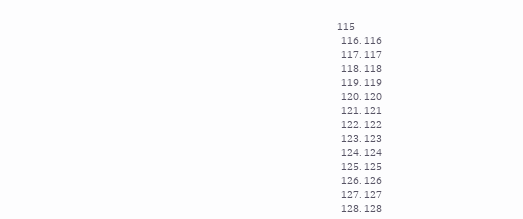115
  116. 116
  117. 117
  118. 118
  119. 119
  120. 120
  121. 121
  122. 122
  123. 123
  124. 124
  125. 125
  126. 126
  127. 127
  128. 128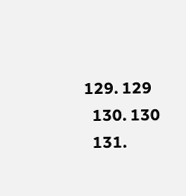129. 129
  130. 130
  131.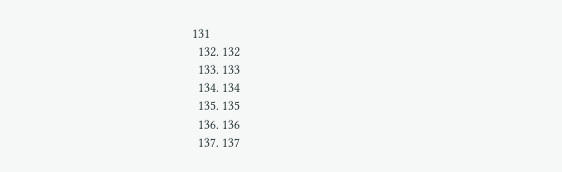131
  132. 132
  133. 133
  134. 134
  135. 135
  136. 136
  137. 137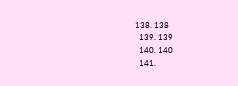138. 138
  139. 139
  140. 140
  141.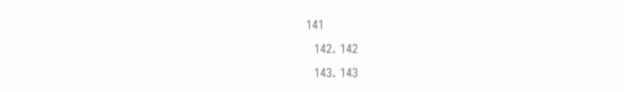141
  142. 142
  143. 143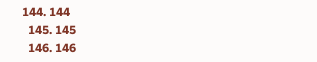144. 144
  145. 145
  146. 146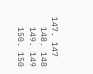147. 147
  148. 148
  149. 149
  150. 150